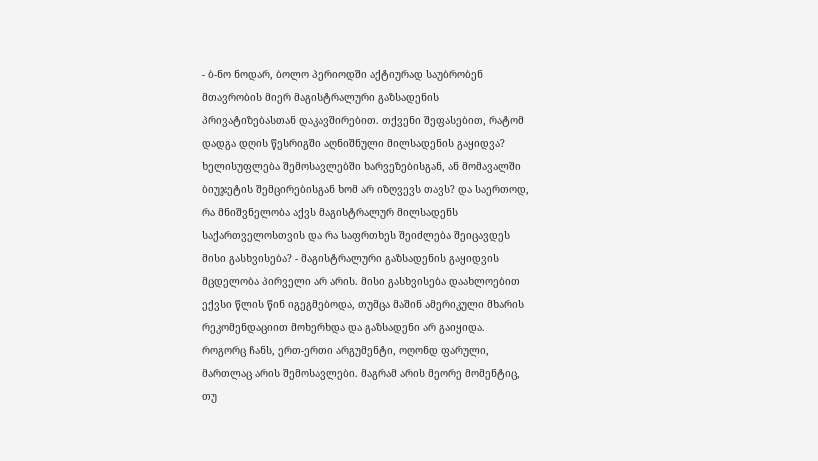- ბ-ნო ნოდარ, ბოლო პერიოდში აქტიურად საუბრობენ მთავრობის მიერ მაგისტრალური გაზსადენის პრივატიზებასთან დაკავშირებით. თქვენი შეფასებით, რატომ დადგა დღის წესრიგში აღნიშნული მილსადენის გაყიდვა? ხელისუფლება შემოსავლებში ხარვეზებისგან, ან მომავალში ბიუჯეტის შემცირებისგან ხომ არ იზღვევს თავს? და საერთოდ, რა მნიშვნელობა აქვს მაგისტრალურ მილსადენს საქართველოსთვის და რა საფრთხეს შეიძლება შეიცავდეს მისი გასხვისება? - მაგისტრალური გაზსადენის გაყიდვის მცდელობა პირველი არ არის. მისი გასხვისება დაახლოებით ექვსი წლის წინ იგეგმებოდა, თუმცა მაშინ ამერიკული მხარის რეკომენდაციით მოხერხდა და გაზსადენი არ გაიყიდა. როგორც ჩანს, ერთ-ერთი არგუმენტი, ოღონდ ფარული, მართლაც არის შემოსავლები. მაგრამ არის მეორე მომენტიც, თუ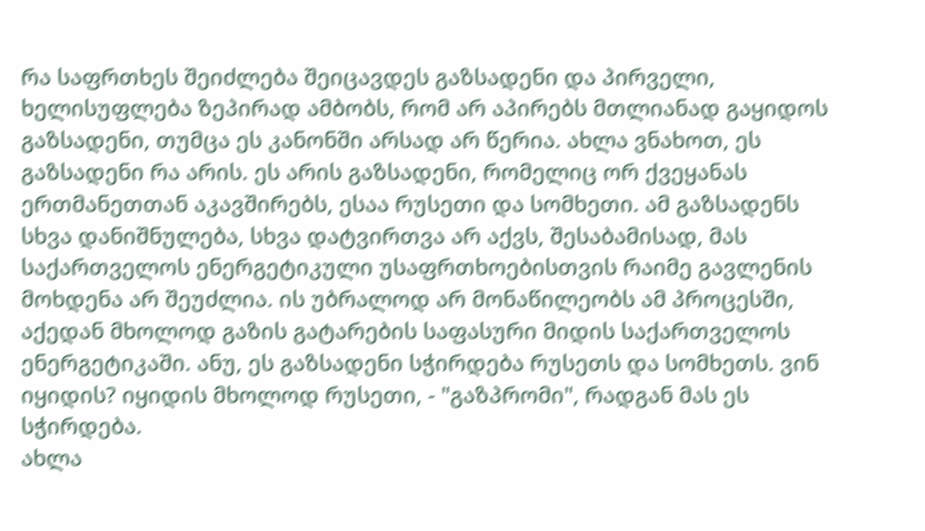რა საფრთხეს შეიძლება შეიცავდეს გაზსადენი და პირველი, ხელისუფლება ზეპირად ამბობს, რომ არ აპირებს მთლიანად გაყიდოს გაზსადენი, თუმცა ეს კანონში არსად არ წერია. ახლა ვნახოთ, ეს გაზსადენი რა არის. ეს არის გაზსადენი, რომელიც ორ ქვეყანას ერთმანეთთან აკავშირებს, ესაა რუსეთი და სომხეთი. ამ გაზსადენს სხვა დანიშნულება, სხვა დატვირთვა არ აქვს, შესაბამისად, მას საქართველოს ენერგეტიკული უსაფრთხოებისთვის რაიმე გავლენის მოხდენა არ შეუძლია. ის უბრალოდ არ მონაწილეობს ამ პროცესში, აქედან მხოლოდ გაზის გატარების საფასური მიდის საქართველოს ენერგეტიკაში. ანუ, ეს გაზსადენი სჭირდება რუსეთს და სომხეთს. ვინ იყიდის? იყიდის მხოლოდ რუსეთი, - "გაზპრომი", რადგან მას ეს სჭირდება.
ახლა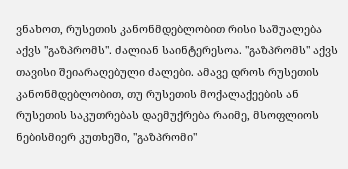ვნახოთ, რუსეთის კანონმდებლობით რისი საშუალება აქვს "გაზპრომს". ძალიან საინტერესოა. "გაზპრომს" აქვს თავისი შეიარაღებული ძალები. ამავე დროს რუსეთის კანონმდებლობით, თუ რუსეთის მოქალაქეების ან რუსეთის საკუთრებას დაემუქრება რაიმე, მსოფლიოს ნებისმიერ კუთხეში, "გაზპრომი"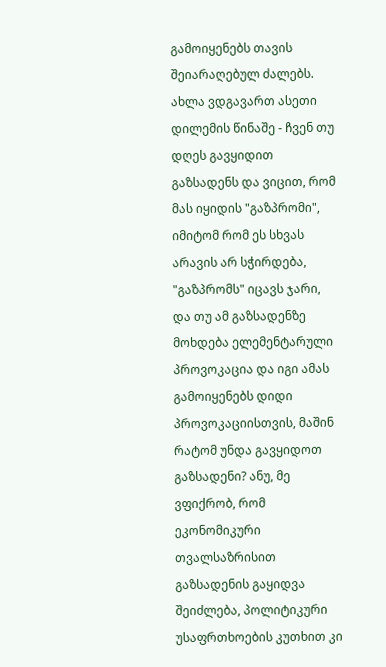გამოიყენებს თავის შეიარაღებულ ძალებს. ახლა ვდგავართ ასეთი დილემის წინაშე - ჩვენ თუ დღეს გავყიდით გაზსადენს და ვიცით, რომ მას იყიდის "გაზპრომი", იმიტომ რომ ეს სხვას არავის არ სჭირდება, "გაზპრომს" იცავს ჯარი, და თუ ამ გაზსადენზე მოხდება ელემენტარული პროვოკაცია და იგი ამას გამოიყენებს დიდი პროვოკაციისთვის, მაშინ რატომ უნდა გავყიდოთ გაზსადენი? ანუ, მე ვფიქრობ, რომ ეკონომიკური თვალსაზრისით გაზსადენის გაყიდვა შეიძლება, პოლიტიკური უსაფრთხოების კუთხით კი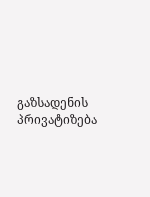გაზსადენის პრივატიზება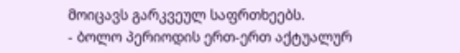მოიცავს გარკვეულ საფრთხეებს.
- ბოლო პერიოდის ერთ-ერთ აქტუალურ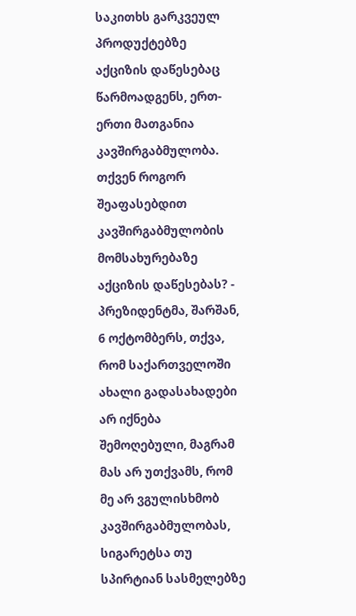საკითხს გარკვეულ პროდუქტებზე აქციზის დაწესებაც წარმოადგენს, ერთ-ერთი მათგანია კავშირგაბმულობა. თქვენ როგორ შეაფასებდით კავშირგაბმულობის მომსახურებაზე აქციზის დაწესებას? - პრეზიდენტმა, შარშან, 6 ოქტომბერს, თქვა, რომ საქართველოში ახალი გადასახადები არ იქნება შემოღებული, მაგრამ მას არ უთქვამს, რომ მე არ ვგულისხმობ კავშირგაბმულობას, სიგარეტსა თუ სპირტიან სასმელებზე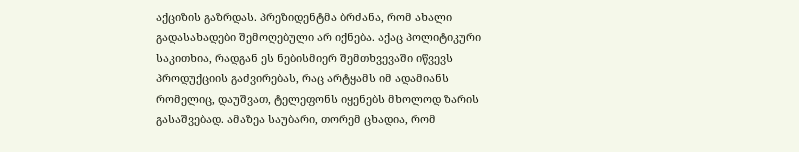აქციზის გაზრდას. პრეზიდენტმა ბრძანა, რომ ახალი გადასახადები შემოღებული არ იქნება. აქაც პოლიტიკური საკითხია, რადგან ეს ნებისმიერ შემთხვევაში იწვევს პროდუქციის გაძვირებას, რაც არტყამს იმ ადამიანს რომელიც, დაუშვათ, ტელეფონს იყენებს მხოლოდ ზარის გასაშვებად. ამაზეა საუბარი, თორემ ცხადია, რომ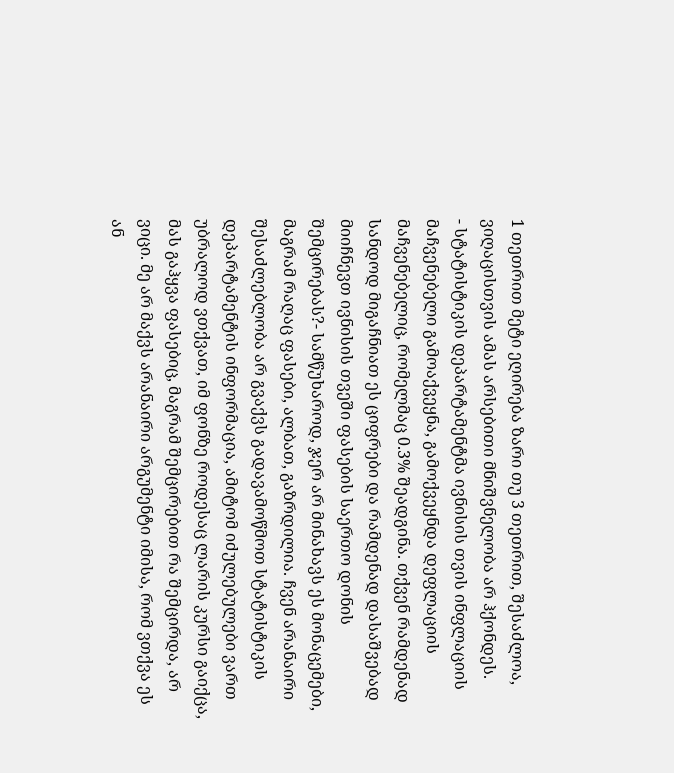1 თეთრით მეტი ეღირება ზარი თუ 3 თეთრით, შესაძლოა, ვიღაცისთვის ამას არსებითი მნიშვნელობა არ ჰქონდეს.
- სტატისტიკის დეპარტამენტმა ივნისის თვის ინფლაციის მაჩვენებელი გამოაქვეყნა, გამოქვეყნდა დეფლაციის მაჩვენებელიც, რომელმაც 0.3% შეადგინა. თქვენ რამდენად სანდოდ მიგაჩნიათ ეს ციფრები და რამდენად დასაშვებად მიიჩნევთ ივნისის თვეში ფასების საერთო დონის შემცირებას?- სამწუხაროდ, ჯერ არ მინახავს ეს მონაცემები, მაგრამ რაღაც ფასები, ალბათ, გაზრდილია. ჩვენ არანაირი შესაძლებლობა არ გვაქვს გადავამოწმოთ სტატისტიკის დეპარტამენტის ინფორმაცია, ამიტომ იძულებულები ვართ უბრალოდ ვთქვათ, იმ ფონზე როდესაც ლარის კურსი გაიქცა, მას გაჰყვა ფასებიც, მაგრამ შემცირებით რა შემცირდა, არ ვიცი. მე არ მაქვს არანაირი არგუმენტი იმისა, რომ ვთქვა ეს ან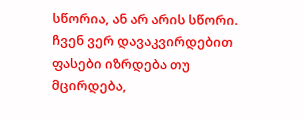სწორია, ან არ არის სწორი. ჩვენ ვერ დავაკვირდებით ფასები იზრდება თუ მცირდება,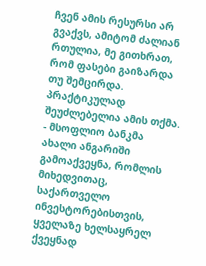ჩვენ ამის რესურსი არ გვაქვს, ამიტომ ძალიან რთულია, მე გითხრათ, რომ ფასები გაიზარდა თუ შემცირდა. პრაქტიკულად შეუძლებელია ამის თქმა.
- მსოფლიო ბანკმა ახალი ანგარიში გამოაქვეყნა, რომლის მიხედვითაც, საქართველო ინვესტორებისთვის, ყველაზე ხელსაყრელ ქვეყნად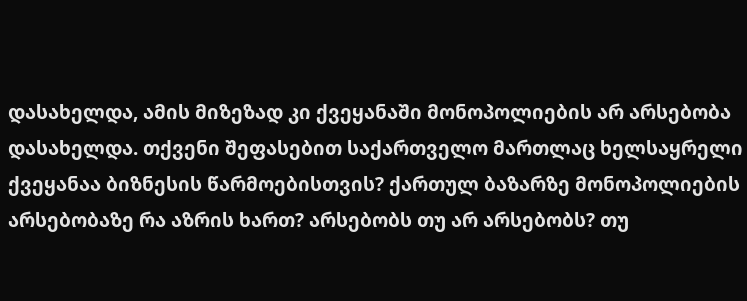დასახელდა, ამის მიზეზად კი ქვეყანაში მონოპოლიების არ არსებობა დასახელდა. თქვენი შეფასებით საქართველო მართლაც ხელსაყრელი ქვეყანაა ბიზნესის წარმოებისთვის? ქართულ ბაზარზე მონოპოლიების არსებობაზე რა აზრის ხართ? არსებობს თუ არ არსებობს? თუ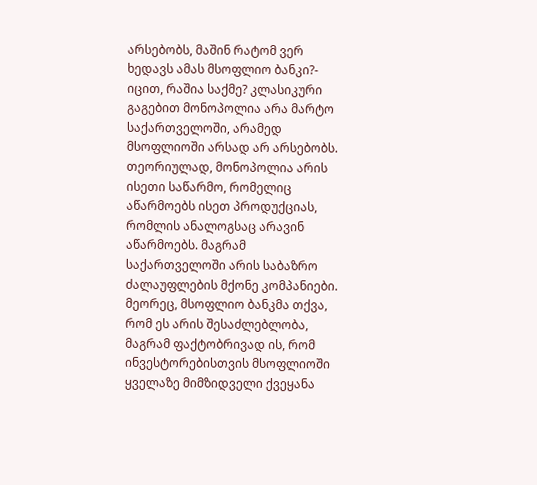არსებობს, მაშინ რატომ ვერ ხედავს ამას მსოფლიო ბანკი?- იცით, რაშია საქმე? კლასიკური გაგებით მონოპოლია არა მარტო საქართველოში, არამედ მსოფლიოში არსად არ არსებობს. თეორიულად, მონოპოლია არის ისეთი საწარმო, რომელიც აწარმოებს ისეთ პროდუქციას, რომლის ანალოგსაც არავინ აწარმოებს. მაგრამ საქართველოში არის საბაზრო ძალაუფლების მქონე კომპანიები. მეორეც, მსოფლიო ბანკმა თქვა, რომ ეს არის შესაძლებლობა, მაგრამ ფაქტობრივად ის, რომ ინვესტორებისთვის მსოფლიოში ყველაზე მიმზიდველი ქვეყანა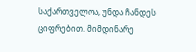საქართველოა, უნდა ჩანდეს ციფრებით. მიმდინარე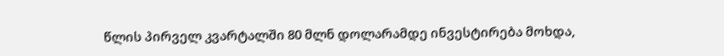წლის პირველ კვარტალში 80 მლნ დოლარამდე ინვესტირება მოხდა,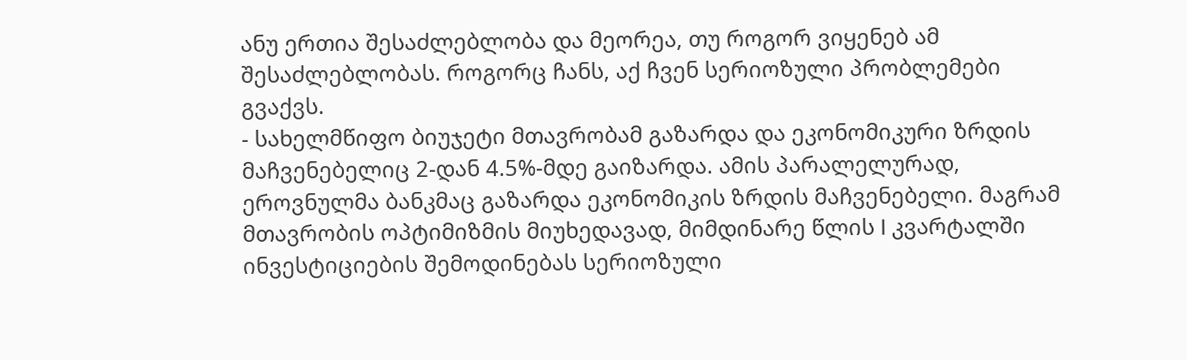ანუ ერთია შესაძლებლობა და მეორეა, თუ როგორ ვიყენებ ამ შესაძლებლობას. როგორც ჩანს, აქ ჩვენ სერიოზული პრობლემები გვაქვს.
- სახელმწიფო ბიუჯეტი მთავრობამ გაზარდა და ეკონომიკური ზრდის მაჩვენებელიც 2-დან 4.5%-მდე გაიზარდა. ამის პარალელურად, ეროვნულმა ბანკმაც გაზარდა ეკონომიკის ზრდის მაჩვენებელი. მაგრამ მთავრობის ოპტიმიზმის მიუხედავად, მიმდინარე წლის I კვარტალში ინვესტიციების შემოდინებას სერიოზული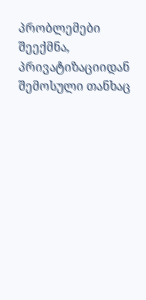პრობლემები შეექმნა, პრივატიზაციიდან შემოსული თანხაც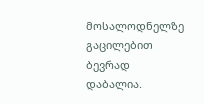მოსალოდნელზე გაცილებით ბევრად დაბალია.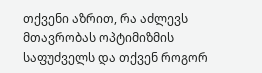თქვენი აზრით, რა აძლევს მთავრობას ოპტიმიზმის საფუძველს და თქვენ როგორ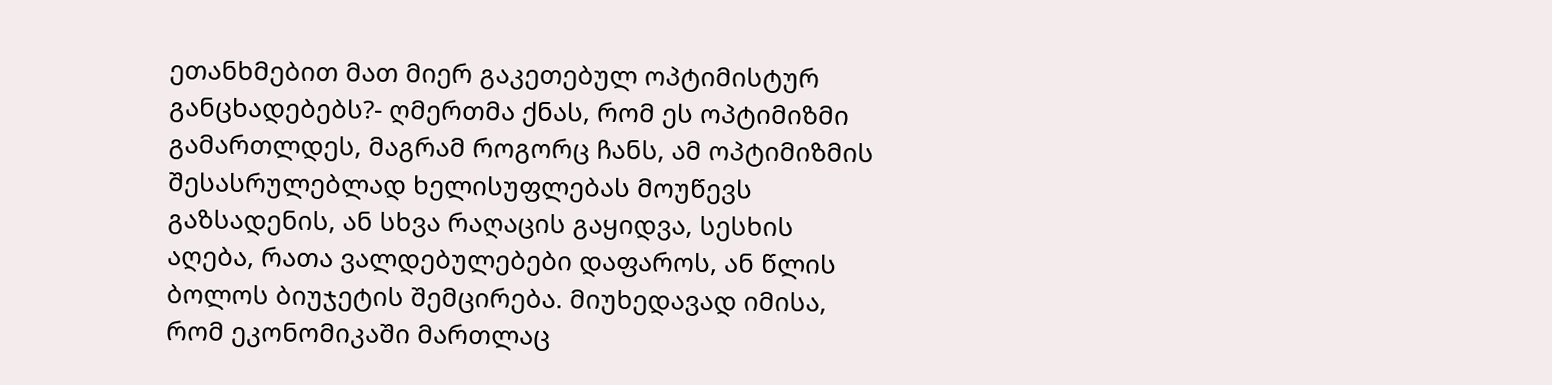ეთანხმებით მათ მიერ გაკეთებულ ოპტიმისტურ განცხადებებს?- ღმერთმა ქნას, რომ ეს ოპტიმიზმი გამართლდეს, მაგრამ როგორც ჩანს, ამ ოპტიმიზმის შესასრულებლად ხელისუფლებას მოუწევს გაზსადენის, ან სხვა რაღაცის გაყიდვა, სესხის აღება, რათა ვალდებულებები დაფაროს, ან წლის ბოლოს ბიუჯეტის შემცირება. მიუხედავად იმისა, რომ ეკონომიკაში მართლაც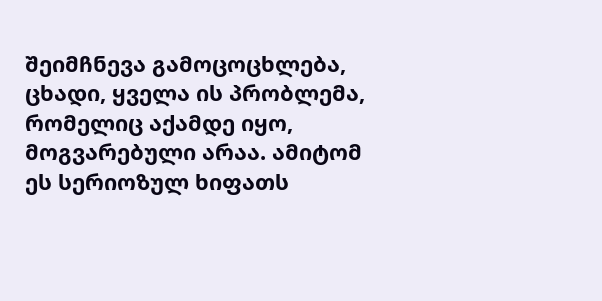შეიმჩნევა გამოცოცხლება, ცხადი, ყველა ის პრობლემა, რომელიც აქამდე იყო, მოგვარებული არაა. ამიტომ ეს სერიოზულ ხიფათს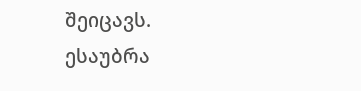შეიცავს.
ესაუბრა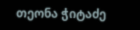თეონა ჭიტაძე